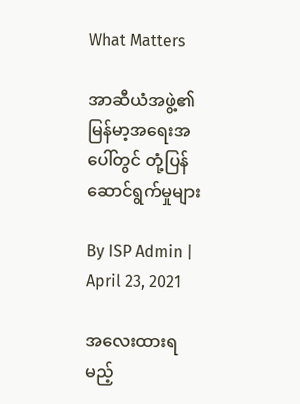What Matters

အာဆီယံအဖွဲ့၏ မြန်မာ့အရေးအပေါ်တွင် တုံ့ပြန်ဆောင်ရွက်မှုများ

By ISP Admin | April 23, 2021

အလေးထားရမည့်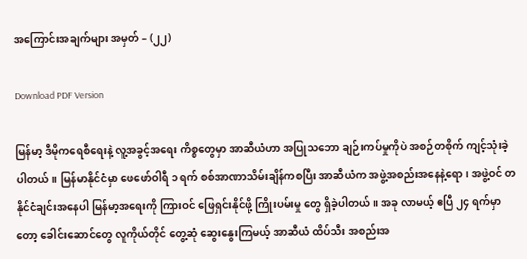အကြောင်းအချက်များ အမှတ် – (၂၂)

Download PDF Version

မြန်မာ့ ဒီမိုကရေစီရေးနဲ့ လူ့အခွင့်အရေး ကိစ္စတွေမှာ အာဆီယံဟာ အပြုသဘော ချဉ်းကပ်မှုကိုပဲ အစဉ်တစိုက် ကျင့်သုံးခဲ့ပါတယ်။ မြန်မာနိုင်ငံမှာ ဖေဖော်ဝါရီ ၁ ရက် စစ်အာဏာသိမ်းချိန်ကစပြီး အာဆီယံက အဖွဲ့အစည်းအနေနဲ့ရော၊ အဖွဲ့ဝင် တနိုင်ငံချင်းအနေပါ မြန်မာ့အရေးကို ကြားဝင် ဖြေရှင်းနိုင်ဖို့ ကြိုးပမ်းမှု တွေ ရှိခဲ့ပါတယ်။ အခု လာမယ့် ဧပြီ ၂၄ ရက်မှာတော့ ခေါင်းဆောင်တွေ လူကိုယ်တိုင် တွေ့ဆုံ ဆွေးနွေးကြမယ့် အာဆီယံ ထိပ်သီး အစည်းအ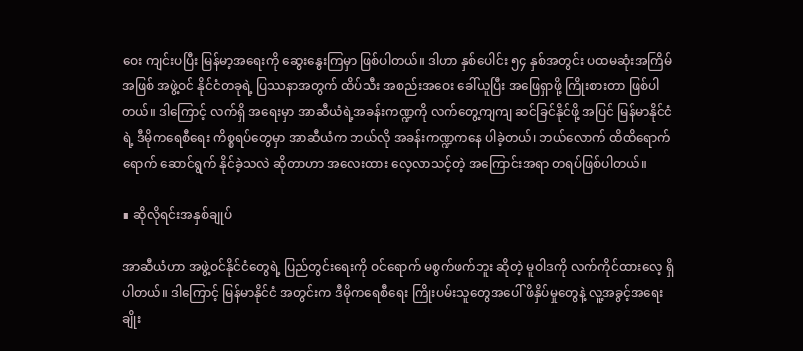ဝေး ကျင်းပပြီး မြန်မာ့အရေးကို ဆွေးနွေးကြမှာ ဖြစ်ပါတယ်။ ဒါဟာ နှစ်ပေါင်း ၅၄ နှစ်အတွင်း ပထမဆုံးအကြိမ်အဖြစ် အဖွဲ့ဝင် နိုင်ငံတခုရဲ့ ပြဿနာအတွက် ထိပ်သီး အစည်းအဝေး ခေါ်ယူပြီး အဖြေရှာဖို့ ကြိုးစားတာ ဖြစ်ပါတယ်။ ဒါကြောင့် လက်ရှိ အရေးမှာ အာဆီယံရဲ့အခန်းကဏ္ဍကို လက်တွေ့ကျကျ ဆင်ခြင်နိုင်ဖို့ အပြင် မြန်မာနိုင်ငံရဲ့ ဒီမိုကရေစီရေး ကိစ္စရပ်တွေမှာ အာဆီယံက ဘယ်လို အခန်းကဏ္ဍကနေ ပါခဲ့တယ်၊ ဘယ်လောက် ထိထိရောက်ရောက် ဆောင်ရွက် နိုင်ခဲ့သလဲ ဆိုတာဟာ အလေးထား လေ့လာသင့်တဲ့ အကြောင်းအရာ တရပ်ဖြစ်ပါတယ်။

∎ ဆိုလိုရင်းအနှစ်ချုပ်

အာဆီယံဟာ အဖွဲ့ဝင်နိုင်ငံတွေရဲ့ ပြည်တွင်းရေးကို ဝင်ရောက် မစွက်ဖက်ဘူး ဆိုတဲ့ မူဝါဒကို လက်ကိုင်ထားလေ့ ရှိပါတယ်။ ဒါကြောင့် မြန်မာနိုင်ငံ အတွင်းက ဒီမိုကရေစီရေး ကြိုးပမ်းသူတွေအပေါ် ဖိနှိပ်မှုတွေနဲ့ လူ့အခွင့်အရေး ချိုး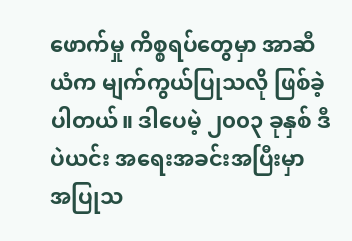ဖောက်မှု ကိစ္စရပ်တွေမှာ အာဆီယံက မျက်ကွယ်ပြုသလို ဖြစ်ခဲ့ပါတယ်။ ဒါပေမဲ့ ၂၀၀၃ ခုနှစ် ဒီပဲယင်း အရေးအခင်းအပြီးမှာ  အပြုသ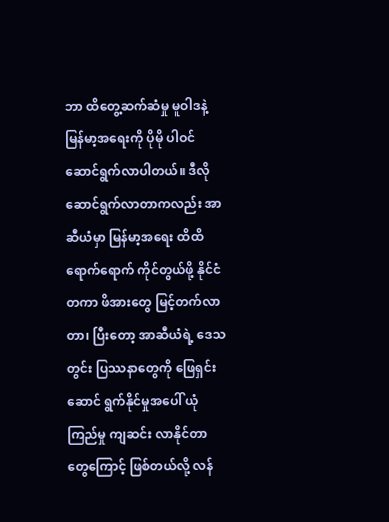ဘာ ထိတွေ့ဆက်ဆံမှု မူဝါဒနဲ့ မြန်မာ့အရေးကို ပိုမို ပါဝင် ဆောင်ရွက်လာပါတယ်။ ဒီလို ဆောင်ရွက်လာတာကလည်း အာဆီယံမှာ မြန်မာ့အရေး ထိထိရောက်ရောက် ကိုင်တွယ်ဖို့ နိုင်ငံတကာ ဖိအားတွေ မြင့်တက်လာတာ၊ ပြီးတော့ အာဆီယံရဲ့ ဒေသတွင်း ပြဿနာတွေကို ဖြေရှင်းဆောင် ရွက်နိုင်မှုအပေါ် ယုံကြည်မှု ကျဆင်း လာနိုင်တာတွေကြောင့် ဖြစ်တယ်လို့ လန်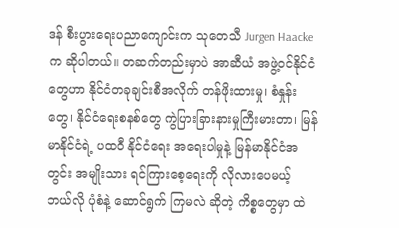ဒန် စီးပွားရေးပညာကျောင်းက သုတေသီ Jurgen Haacke  က ဆိုပါတယ်။ တဆက်တည်းမှာပဲ အာဆီယံ အဖွဲ့ဝင်နိုင်ငံတွေဟာ နိုင်ငံတခုချင်းစီအလိုက် တန်ဖိုးထားမှု၊ စံနှုန်းတွေ၊ နိုင်ငံရေးစနစ်တွေ ကွဲပြားခြားနားမှုကြီးမားတာ၊ မြန်မာနိုင်ငံရဲ့ ပထဝီ နိုင်ငံရေး အရေးပါမှုနဲ့ မြန်မာနိုင်ငံအတွင်း အမျိုးသား ရင်ကြားစေ့ရေးကို လိုလားပေမယ့် ဘယ်လို ပုံစံနဲ့ ဆောင်ရွက် ကြမလဲ ဆိုတဲ့ ကိစ္စတွေမှာ ထဲ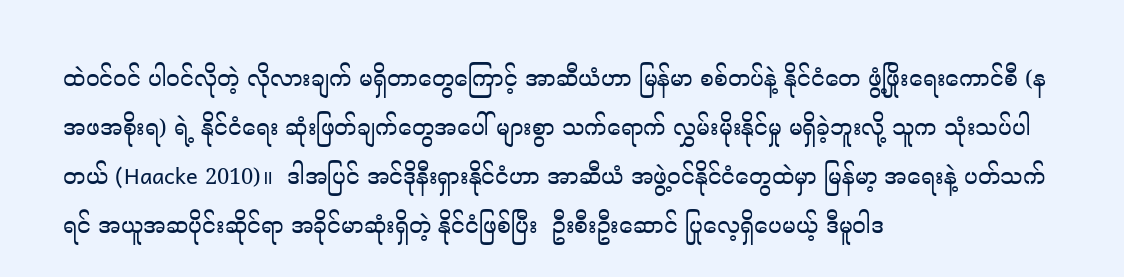ထဲဝင်ဝင် ပါဝင်လိုတဲ့ လိုလားချက် မရှိတာတွေကြောင့် အာဆီယံဟာ မြန်မာ စစ်တပ်နဲ့ နိုင်ငံတေ ဖွံ့ဖြိုးရေးကောင်စီ (နအဖအစိုးရ) ရဲ့ နိုင်ငံရေး ဆုံးဖြတ်ချက်တွေအပေါ် များစွာ သက်ရောက် လွှမ်းမိုးနိုင်မှု မရှိခဲ့ဘူးလို့ သူက သုံးသပ်ပါတယ် (Haacke 2010)။  ဒါအပြင် အင်ဒိုနီးရှားနိုင်ငံဟာ အာဆီယံ အဖွဲ့ဝင်နိုင်ငံတွေထဲမှာ မြန်မာ့ အရေးနဲ့ ပတ်သက်ရင် အယူအဆပိုင်းဆိုင်ရာ အခိုင်မာဆုံးရှိတဲ့ နိုင်ငံဖြစ်ပြီး  ဦးစီးဦးဆောင် ပြုလေ့ရှိပေမယ့် ဒီမူဝါဒ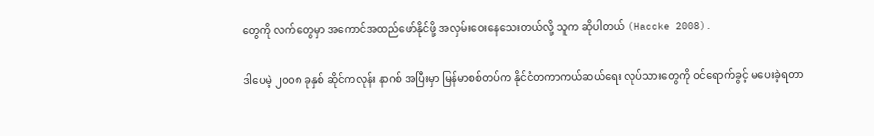တွေကို လက်တွေမှာ အကောင်အထည်ဖော်နိုင်ဖို့ အလှမ်းဝေးနေသေးတယ်လို့ သူက ဆိုပါတယ် (Haccke 2008).

ဒါပေမဲ့ ၂၀၀၈ ခုနှစ် ဆိုင်ကလုန်း နာဂစ် အပြီးမှာ မြန်မာစစ်တပ်က နိုင်ငံတကာကယ်ဆယ်ရေး လုပ်သားတွေကို ဝင်ရောက်ခွင့် မပေးခဲ့ရတာ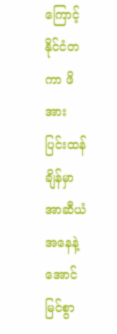ကြောင့် နိုင်ငံတကာ ဖိအား ပြင်းထန်ချိန်မှာ အာဆီယံအနေနဲ့ အောင်မြင်စွာ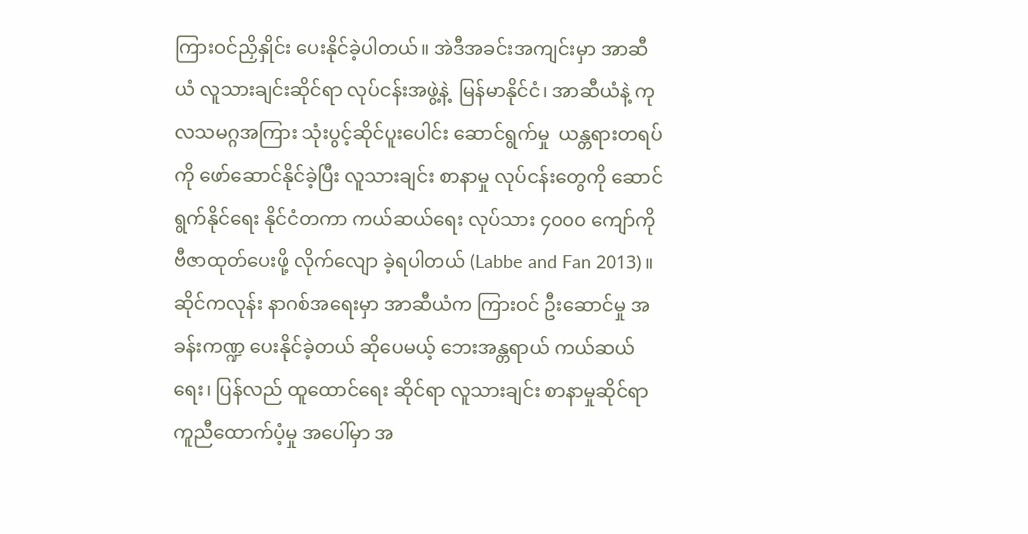ကြားဝင်ညှိနှိုင်း ပေးနိုင်ခဲ့ပါတယ်။ အဲဒီအခင်းအကျင်းမှာ အာဆီယံ လူသားချင်းဆိုင်ရာ လုပ်ငန်းအဖွဲ့နဲ့  မြန်မာနိုင်ငံ၊ အာဆီယံနဲ့ ကုလသမဂ္ဂအကြား သုံးပွင့်ဆိုင်ပူးပေါင်း ဆောင်ရွက်မှု  ယန္တရားတရပ်ကို ဖော်ဆောင်နိုင်ခဲ့ပြီး လူသားချင်း စာနာမှု လုပ်ငန်းတွေကို ဆောင်ရွက်နိုင်ရေး နိုင်ငံတကာ ကယ်ဆယ်ရေး လုပ်သား ၄၀၀၀ ကျော်ကို ဗီဇာထုတ်ပေးဖို့ လိုက်လျော ခဲ့ရပါတယ် (Labbe and Fan 2013)။  ဆိုင်ကလုန်း နာဂစ်အရေးမှာ အာဆီယံက ကြားဝင် ဦးဆောင်မှု အခန်းကဏ္ဍ ပေးနိုင်ခဲ့တယ် ဆိုပေမယ့် ဘေးအန္တရာယ် ကယ်ဆယ်ရေး၊ ပြန်လည် ထူထောင်ရေး ဆိုင်ရာ လူသားချင်း စာနာမှုဆိုင်ရာ ကူညီထောက်ပံ့မှု အပေါ်မှာ အ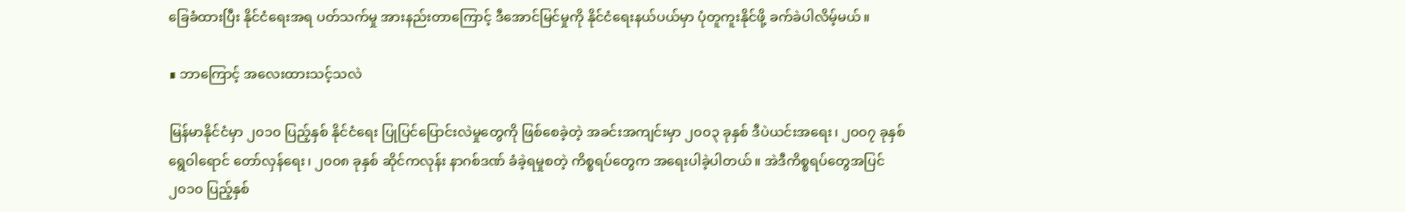ခြေခံထားပြီး နိုင်ငံရေးအရ ပတ်သက်မှု အားနည်းတာကြောင့် ဒီအောင်မြင်မှုကို နိုင်ငံရေးနယ်ပယ်မှာ ပုံတူကူးနိုင်ဖို့ ခက်ခဲပါလိမ့်မယ်။

∎ ဘာကြောင့် အလေးထားသင့်သလဲ

မြန်မာနိုင်ငံမှာ ၂၀၁၀ ပြည့်နှစ် နိုင်ငံရေး ပြုပြင်ပြောင်းလဲမှုတွေကို ဖြစ်စေခဲ့တဲ့ အခင်းအကျင်းမှာ ၂၀၀၃ ခုနှစ် ဒီပဲယင်းအရေး၊ ၂၀၀၇ ခုနှစ် ရွေဝါရောင် တော်လှန်ရေး၊ ၂၀၀၈ ခုနှစ် ဆိုင်ကလုန်း နာဂစ်ဒဏ် ခံခဲ့ရမှုစတဲ့ ကိစ္စရပ်တွေက အရေးပါခဲ့ပါတယ်။ အဲဒီကိစ္စရပ်တွေအပြင် ၂၀၁၀ ပြည့်နှစ်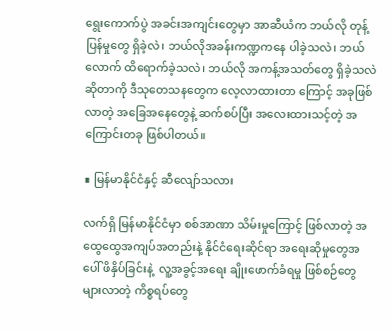ရွေးကောက်ပွဲ အခင်းအကျင်းတွေမှာ အာဆီယံက ဘယ်လို တုန့်ပြန်မှုတွေ ရှိခဲ့လဲ၊ ဘယ်လိုအခန်းကဏ္ဍကနေ ပါခဲ့သလဲ၊ ဘယ်လောက် ထိရောက်ခဲ့သလဲ၊ ဘယ်လို အကန့်အသတ်တွေ ရှိခဲ့သလဲဆိုတာကို ဒီသုတေသနတွေက လေ့လာထားတာ ကြောင့် အခုဖြစ်လာတဲ့ အခြေအနေတွေနဲ့ ဆက်စပ်ပြီး အလေးထားသင့်တဲ့ အကြောင်းတခု ဖြစ်ပါတယ်။

∎ မြန်မာနိုင်ငံနှင့် ဆီလျော်သလား

လက်ရှိ မြန်မာနိုင်ငံမှာ စစ်အာဏာ သိမ်းမှုကြောင့် ဖြစ်လာတဲ့ အထွေထွေအကျပ်အတည်းနဲ့ နိုင်ငံရေးဆိုင်ရာ အရေးဆိုမှုတွေအပေါ် ဖိနှိပ်ခြင်းနဲ့  လူ့အခွင့်အရေး ချိုးဖောက်ခံရမှု ဖြစ်စဉ်တွေ များလာတဲ့ ကိစ္စရပ်တွေ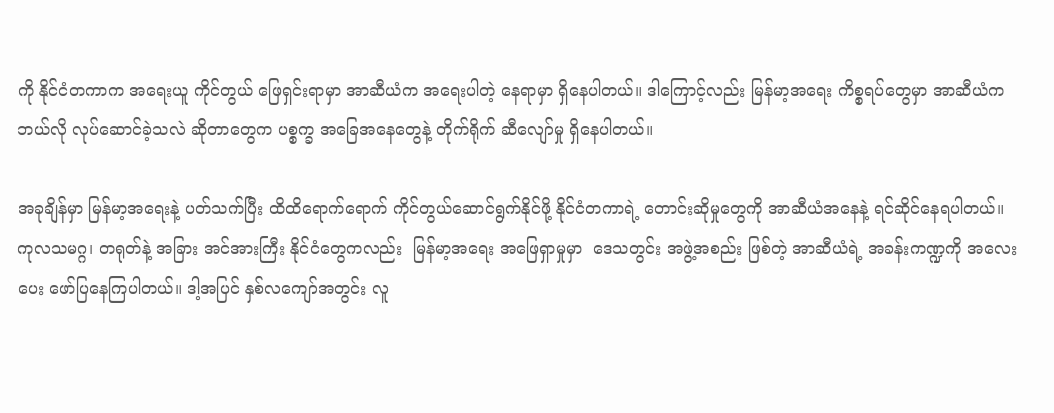ကို နိုင်ငံတကာက အရေးယူ ကိုင်တွယ် ဖြေရှင်းရာမှာ အာဆီယံက အရေးပါတဲ့ နေရာမှာ ရှိနေပါတယ်။ ဒါကြောင့်လည်း မြန်မာ့အရေး ကိစ္စရပ်တွေမှာ အာဆီယံက ဘယ်လို လုပ်ဆောင်ခဲ့သလဲ ဆိုတာတွေက ပစ္စက္ခ အခြေအနေတွေနဲ့ တိုက်ရိုက် ဆီလျော်မှု ရှိနေပါတယ်။

အခုချိန်မှာ မြန်မာ့အရေးနဲ့ ပတ်သက်ပြီး ထိထိရောက်ရောက် ကိုင်တွယ်ဆောင်ရွက်နိုင်ဖို့ နိုင်ငံတကာရဲ့ တောင်းဆိုမှုတွေကို အာဆီယံအနေနဲ့ ရင်ဆိုင်နေရပါတယ်။ ကုလသမဂ္ဂ၊ တရုတ်နဲ့ အခြား အင်အားကြီး နိုင်ငံတွေကလည်း  မြန်မာ့အရေး အဖြေရှာမှုမှာ  ဒေသတွင်း အဖွဲ့အစည်း ဖြစ်တဲ့ အာဆီယံရဲ့ အခန်းကဏ္ဍကို အလေးပေး ဖော်ပြနေကြပါတယ်။ ဒါ့အပြင် နှစ်လကျော်အတွင်း လူ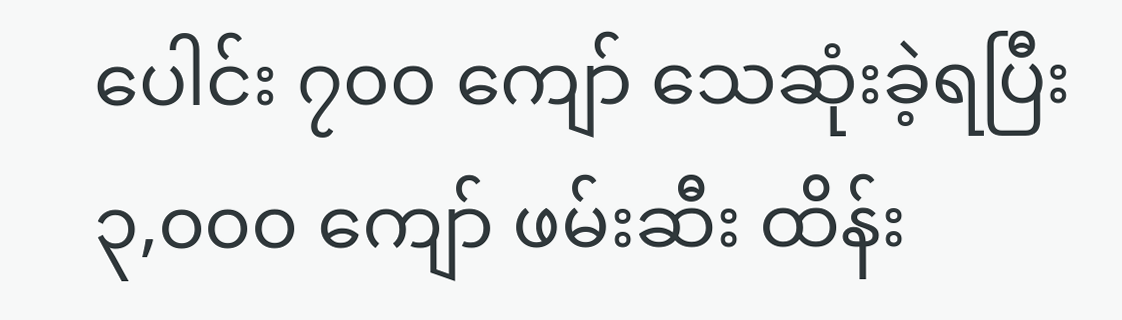ပေါင်း ၇၀၀ ကျော် သေဆုံးခဲ့ရပြီး ၃,၀၀၀ ကျော် ဖမ်းဆီး ထိန်း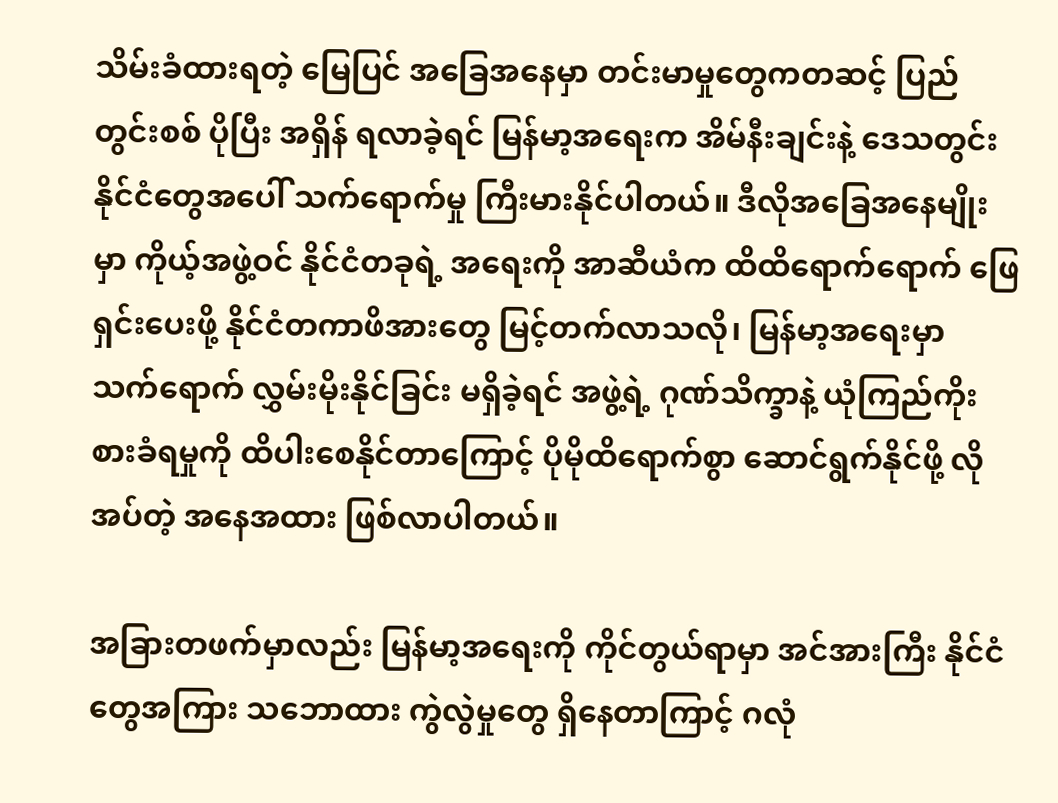သိမ်းခံထားရတဲ့ မြေပြင် အခြေအနေမှာ တင်းမာမှုတွေကတဆင့် ပြည်တွင်းစစ် ပိုပြီး အရှိန် ရလာခဲ့ရင် မြန်မာ့အရေးက အိမ်နီးချင်းနဲ့ ဒေသတွင်း နိုင်ငံတွေအပေါ် သက်ရောက်မှု ကြီးမားနိုင်ပါတယ်။ ဒီလိုအခြေအနေမျိုးမှာ ကိုယ့်အဖွဲ့ဝင် နိုင်ငံတခုရဲ့ အရေးကို အာဆီယံက ထိထိရောက်ရောက် ဖြေရှင်းပေးဖို့ နိုင်ငံတကာဖိအားတွေ မြင့်တက်လာသလို၊ မြန်မာ့အရေးမှာ သက်ရောက် လွှမ်းမိုးနိုင်ခြင်း မရှိခဲ့ရင် အဖွဲ့ရဲ့ ဂုဏ်သိက္ခာနဲ့ ယုံကြည်ကိုးစားခံရမှုကို ထိပါးစေနိုင်တာကြောင့် ပိုမိုထိရောက်စွာ ဆောင်ရွက်နိုင်ဖို့ လိုအပ်တဲ့ အနေအထား ဖြစ်လာပါတယ်။

အခြားတဖက်မှာလည်း မြန်မာ့အရေးကို ကိုင်တွယ်ရာမှာ အင်အားကြီး နိုင်ငံတွေအကြား သဘောထား ကွဲလွဲမှုတွေ ရှိနေတာကြာင့် ဂလုံ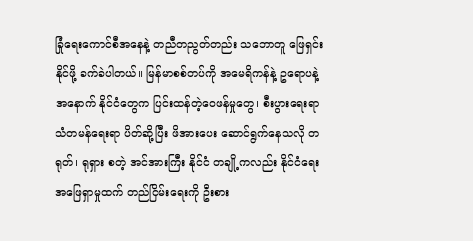ခြုံရေးကောင်စီအနေနဲ့ တညီတညွတ်တည်း သဘောတူ ဖြေရှင်းနိုင်ဖို့ ခက်ခဲပါတယ်။ မြန်မာစစ်တပ်ကို အမေရိကန်နဲ့ ဥရောပနဲ့ အနောက် နိုင်ငံတွေက ပြင်းထန်တဲ့ဝေဖန်မှုတွေ၊ စီးပွားရေးရာ သံတမန်ရေးရာ ပိတ်ဆို့ပြီး ဖိအားပေး ဆောင်ရွက်နေသလို တရုတ်၊ ရုရှား စတဲ့ အင်အားကြီး နိုင်ငံ တချို့ကလည်း နိုင်ငံရေးအဖြေရှာမှုထက် တည်ငြိမ်းရေးကို ဦးစား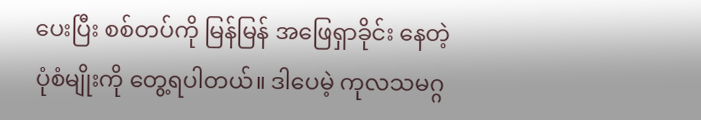ပေးပြီး စစ်တပ်ကို မြန်မြန် အဖြေရှာခိုင်း နေတဲ့  ပုံစံမျိုးကို တွေ့ရပါတယ်။ ဒါပေမဲ့ ကုလသမဂ္ဂ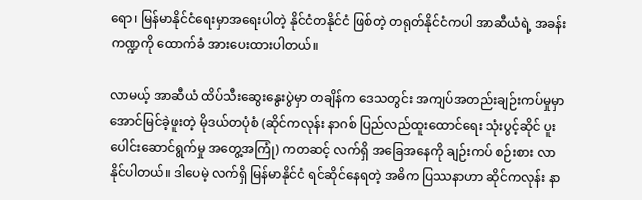ရော၊ မြန်မာနိုင်ငံရေးမှာအရေးပါတဲ့ နိုင်ငံတနိုင်ငံ ဖြစ်တဲ့ တရုတ်နိုင်ငံကပါ အာဆီယံရဲ့ အခန်းကဏ္ဍကို ထောက်ခံ အားပေးထားပါတယ်။

လာမယ့် အာဆီယံ ထိပ်သီးဆွေးနွေးပွဲမှာ တချိန်က ဒေသတွင်း အကျပ်အတည်းချဉ်းကပ်မှုမှာ အောင်မြင်ခဲ့ဖူးတဲ့ မိုဒယ်တပုံစံ (ဆိုင်ကလုန်း နာဂစ် ပြည်လည်ထူးထောင်ရေး သုံးပွင့်ဆိုင် ပူးပေါင်းဆောင်ရွက်မှု အတွေ့အကြုံ) ကတဆင့် လက်ရှိ အခြေအနေကို ချဉ်းကပ် စဉ်းစား လာနိုင်ပါတယ်။ ဒါပေမဲ့ လက်ရှိ မြန်မာနိုင်ငံ ရင်ဆိုင်နေရတဲ့ အဓိက ပြဿနာဟာ ဆိုင်ကလုန်း နာ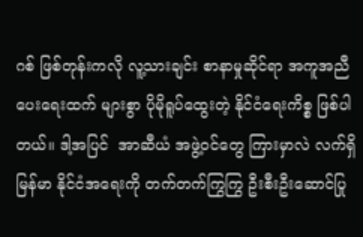ဂစ် ဖြစ်တုန်းကလို လူ့သားချင်း စာနာမှုဆိုင်ရာ အကူအညီပေးရေးထက် များစွာ ပိုမိုရူပ်ထွေးတဲ့ နိုင်ငံရေးကိစ္စ ဖြစ်ပါတယ်။ ဒါ့အပြင်  အာဆီယံ အဖွဲ့ဝင်တွေ ကြားမှာလဲ လက်ရှိ မြန်မာ နိုင်ငံအရေးကို တက်တက်ကြွကြွ ဦးစီးဦးဆောင်ပြု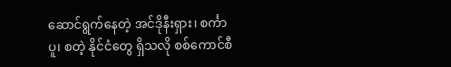ဆောင်ရွက်နေတဲ့ အင်ဒိုနီးရှား၊ စင်္ကာပူ၊ စတဲ့ နိုင်ငံတွေ ရှိသလို စစ်ကောင်စီ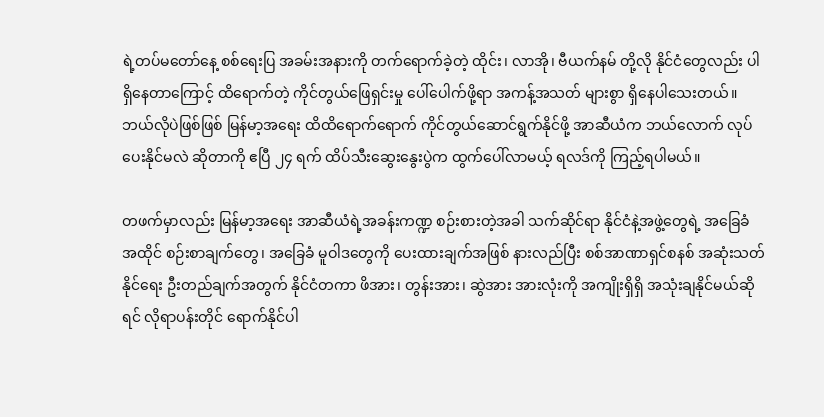ရဲ့တပ်မတော်နေ့ စစ်ရေးပြ အခမ်းအနားကို တက်ရောက်ခဲ့တဲ့ ထိုင်း၊ လာအို၊ ဗီယက်နမ် တို့လို နိုင်ငံတွေလည်း ပါရှိနေတာကြောင့် ထိရောက်တဲ့ ကိုင်တွယ်ဖြေရှင်းမှု ပေါ်ပေါက်ဖို့ရာ အကန့်အသတ် များစွာ ရှိနေပါသေးတယ်။ ဘယ်လိုပဲဖြစ်ဖြစ် မြန်မာ့အရေး ထိထိရောက်ရောက် ကိုင်တွယ်ဆောင်ရွက်နိုင်ဖို့ အာဆီယံက ဘယ်လောက် လုပ်ပေးနိုင်မလဲ ဆိုတာကို ဧပြီ ၂၄ ရက် ထိပ်သီးဆွေးနွေးပွဲက ထွက်ပေါ်လာမယ့် ရလဒ်ကို ကြည့်ရပါမယ်။

တဖက်မှာလည်း မြန်မာ့အရေး အာဆီယံရဲ့အခန်းကဏ္ဍ စဉ်းစားတဲ့အခါ သက်ဆိုင်ရာ နိုင်ငံနဲ့အဖွဲ့တွေရဲ့ အခြေခံ အထိုင် စဉ်းစာချက်တွေ၊ အခြေခံ မူဝါဒတွေကို ပေးထားချက်အဖြစ် နားလည်ပြီး စစ်အာဏာရှင်စနစ် အဆုံးသတ်နိုင်ရေး ဦးတည်ချက်အတွက် နိုင်ငံတကာ ဖိအား၊ တွန်းအား၊ ဆွဲအား အားလုံးကို အကျိုးရှိရှိ အသုံးချနိုင်မယ်ဆိုရင် လိုရာပန်းတိုင် ရောက်နိုင်ပါ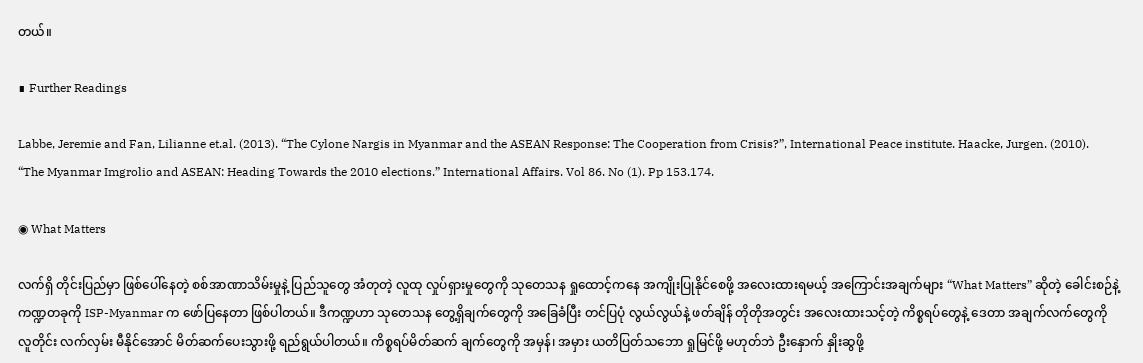တယ်။

∎ Further Readings

Labbe, Jeremie and Fan, Lilianne et.al. (2013). “The Cylone Nargis in Myanmar and the ASEAN Response: The Cooperation from Crisis?”, International Peace institute. Haacke, Jurgen. (2010). “The Myanmar Imgrolio and ASEAN: Heading Towards the 2010 elections.” International Affairs. Vol 86. No (1). Pp 153.174.

◉ What Matters

လက်ရှိ တိုင်းပြည်မှာ ဖြစ်ပေါ်နေတဲ့ စစ်အာဏာသိမ်းမှုနဲ့ ပြည်သူတွေ အံတုတဲ့ လူထု လှုပ်ရှားမှုတွေကို သုတေသန ရှုထောင့်ကနေ အကျိုးပြုနိုင်စေဖို့ အလေးထားရမယ့် အကြောင်းအချက်များ “What Matters” ဆိုတဲ့ ခေါင်းစဉ်နဲ့ ကဏ္ဍတခုကို ISP-Myanmar က ဖော်ပြနေတာ ဖြစ်ပါတယ်။ ဒီကဏ္ဍဟာ သုတေသန တွေ့ရှိချက်တွေကို အခြေခံပြီး တင်ပြပုံ လွယ်လွယ်နဲ့ ဖတ်ချိန် တိုတိုအတွင်း အလေးထားသင့်တဲ့ ကိစ္စရပ်တွေနဲ့ ဒေတာ အချက်လက်တွေကို လူတိုင်း လက်လှမ်း မီနိုင်အောင် မိတ်ဆက်ပေးသွားဖို့ ရည်ရွယ်ပါတယ်။ ကိစ္စရပ်မိတ်ဆက် ချက်တွေကို အမှန်၊ အမှား ယတိပြတ်သဘော ရှုမြင်ဖို့ မဟုတ်ဘဲ ဦးနှောက် နှိုးဆွဖို့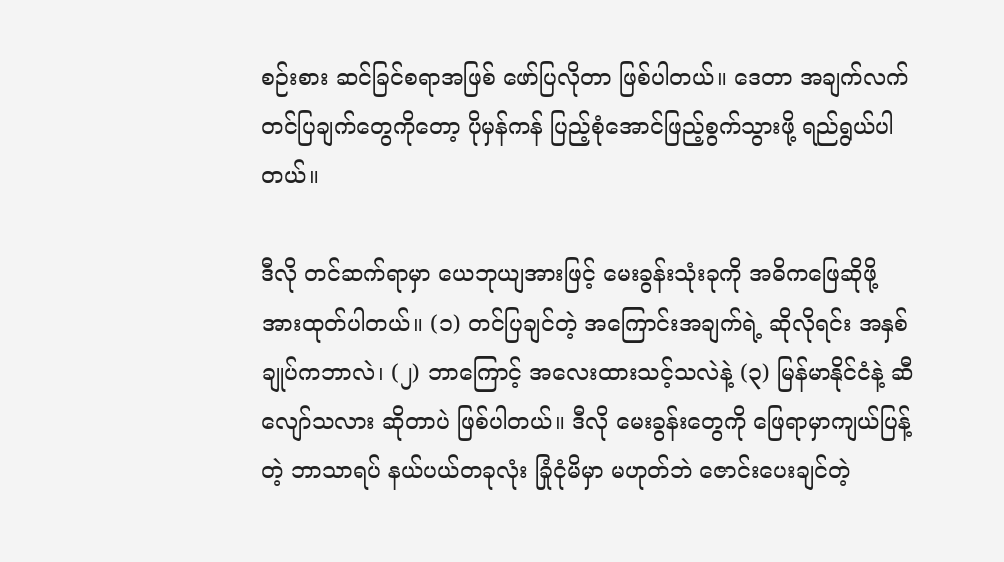စဉ်းစား ဆင်ခြင်စရာအဖြစ် ဖော်ပြလိုတာ ဖြစ်ပါတယ်။ ဒေတာ အချက်လက် တင်ပြချက်တွေကိုတော့ ပိုမှန်ကန် ပြည့်စုံအောင်ဖြည့်စွက်သွားဖို့ ရည်ရွယ်ပါတယ်။

ဒီလို တင်ဆက်ရာမှာ ယေဘုယျအားဖြင့် မေးခွန်းသုံးခုကို အဓိကဖြေဆိုဖို့ အားထုတ်ပါတယ်။ (၁) တင်ပြချင်တဲ့ အကြောင်းအချက်ရဲ့ ဆိုလိုရင်း အနှစ်ချုပ်ကဘာလဲ၊ (၂) ဘာကြောင့် အလေးထားသင့်သလဲနဲ့ (၃) မြန်မာနိုင်ငံနဲ့ ဆီလျော်သလား ဆိုတာပဲ ဖြစ်ပါတယ်။ ဒီလို မေးခွန်းတွေကို ဖြေရာမှာကျယ်ပြန့်တဲ့ ဘာသာရပ် နယ်ပယ်တခုလုံး ခြုံငုံမိမှာ မဟုတ်ဘဲ ဇောင်းပေးချင်တဲ့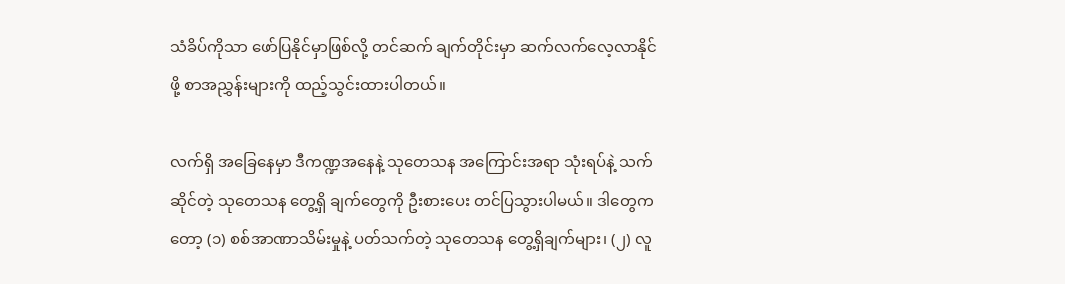သံခိပ်ကိုသာ ဖော်ပြနိုင်မှာဖြစ်လို့ တင်ဆက် ချက်တိုင်းမှာ ဆက်လက်လေ့လာနိုင်ဖို့ စာအညွှန်းများကို ထည့်သွင်းထားပါတယ်။

လက်ရှိ အခြေနေမှာ ဒီကဏ္ဍအနေနဲ့ သုတေသန အကြောင်းအရာ သုံးရပ်နဲ့ သက်ဆိုင်တဲ့ သုတေသန တွေ့ရှိ ချက်တွေကို ဦးစားပေး တင်ပြသွားပါမယ်။ ဒါတွေကတော့ (၁) စစ်အာဏာသိမ်းမှုနဲ့ ပတ်သက်တဲ့ သုတေသန တွေ့ရှိချက်များ၊ (၂) လူ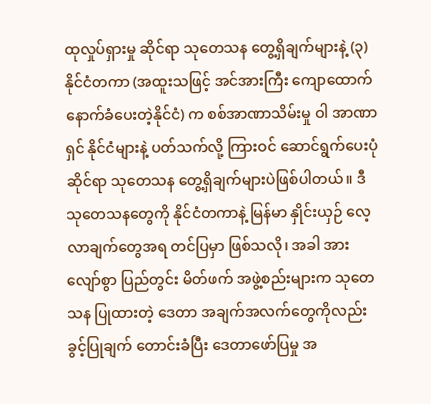ထုလှုပ်ရှားမှု ဆိုင်ရာ သုတေသန တွေ့ရှိချက်များနဲ့ (၃) နိုင်ငံတကာ (အထူးသဖြင့် အင်အားကြီး ကျောထောက် နောက်ခံပေးတဲ့နိုင်ငံ) က စစ်အာဏာသိမ်းမှု ဝါ အာဏာရှင် နိုင်ငံများနဲ့ ပတ်သက်လို့ ကြားဝင် ဆောင်ရွက်ပေးပုံဆိုင်ရာ သုတေသန တွေ့ရှိချက်များပဲဖြစ်ပါတယ်။ ဒီသုတေသနတွေကို နိုင်ငံတကာနဲ့ မြန်မာ နှိုင်းယှဉ် လေ့လာချက်တွေအရ တင်ပြမှာ ဖြစ်သလို၊ အခါ အားလျော်စွာ ပြည်တွင်း မိတ်ဖက် အဖွဲ့စည်းများက သုတေသန ပြုထားတဲ့ ဒေတာ အချက်အလက်တွေကိုလည်း ခွင့်ပြုချက် တောင်းခံပြီး ဒေတာဖော်ပြမှု အ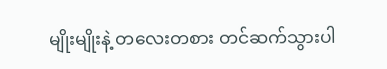မျိုးမျိုးနဲ့ တလေးတစား တင်ဆက်သွားပါ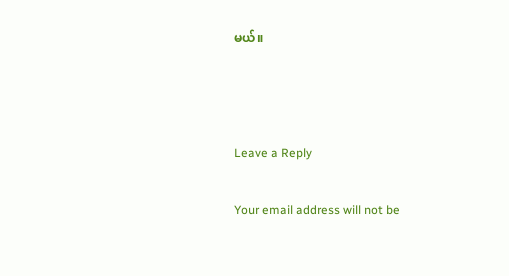မယ်။



Leave a Reply

Your email address will not be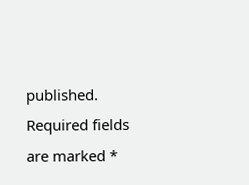published. Required fields are marked *